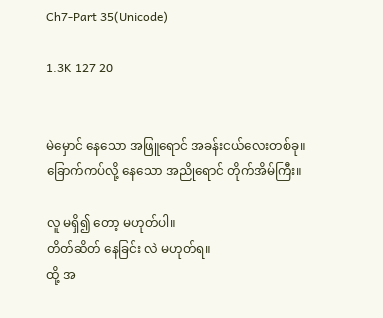Ch7-Part 35(Unicode)

1.3K 127 20


မဲမှောင် နေသော အဖြူရောင် အခန်းငယ်လေးတစ်ခု။
ခြောက်ကပ်လို့ နေသော အညိုရောင် တိုက်အိမ်ကြီး။

လူ မရှိ၍ တော့ မဟုတ်ပါ။
တိတ်ဆိတ် နေခြင်း လဲ မဟုတ်ရ။
ထို့ အ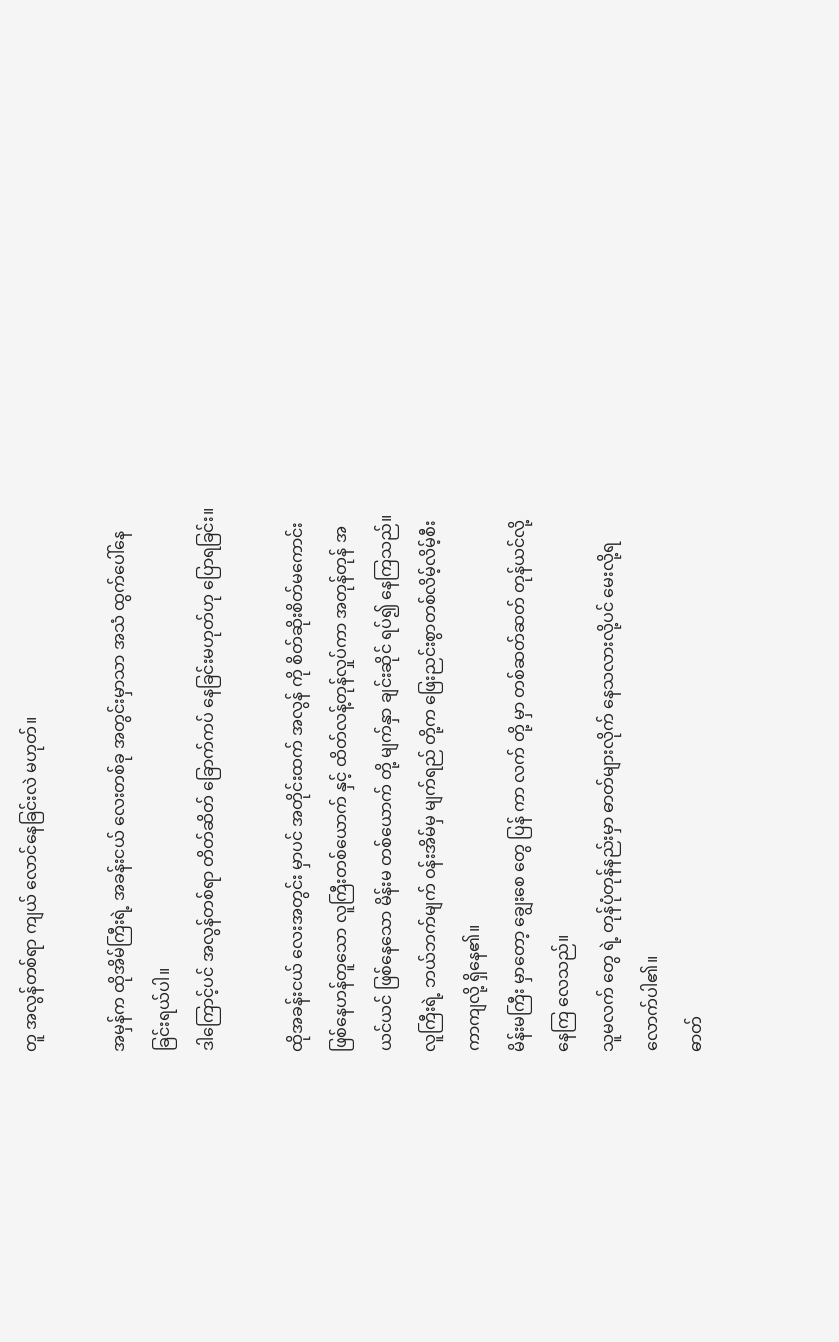တူ အလွန်တစ်ရာ ကျယ် လောင်နေခြင်းလဲ မဟုတ်။

အမှန်က ထိုအိမ်ကြီးရဲ့ အခန်းငယ် လေးတစ်ခု အတွင်းမှာသာ အသံ ထွက်ပေါ်နေခြင်းရယ်ပါ။
ဒါကြောင့်ပင် အလွန်တစ်ရာ တိတ်ဆိတ် ခြောက်ကပ် နေခြင်းမဟုတ်ဟု ပြောရခြင်း။

ထိုအခန်းငယ် လေးအတွင်း မှာပင် အတိုင်းထက် အလွန် ကို စိတ်ဆိုးစိတ်မကောင်းဖြစ်နေဟန်တူသော လူကြီးတစ်ယောက် နှင့် ထိတ်လန့်တုန်လှုပ်ကာ အတုန်တုန် အယင်ယင် ဖြစ်နေသော မိန်းမ တစ်ယောက် တို့ မျက်နှာ ချင်းဆိုင် ရပ်၍ နေကြသည်။
လူကြီးရဲ့ ဘယ်ဘက်မျက် ဝန်းအိမ်မှ မျက်ရည် တို့က ဖြေးညင်းစွာတစ်လိမ့်လိမ့်စီးကာကျလို့ ရှိနေ၏။
မိန်းမကြီး မှာတော့ ချွေးစေ တွေ ပြန် ကာ လက် တို့ မှာ တစ်ဆတ်ဆတ် တုန်ယင်လို့ နေကြ လေသည်။
သူမလက် တွေ ရဲ့ တုန်ပုံတုန်နည်းမှာ ဓာတ်များလိုက် နေသလားလို့ပင် မေးလို့ရလောက်ပါ၏။
ဓာတ်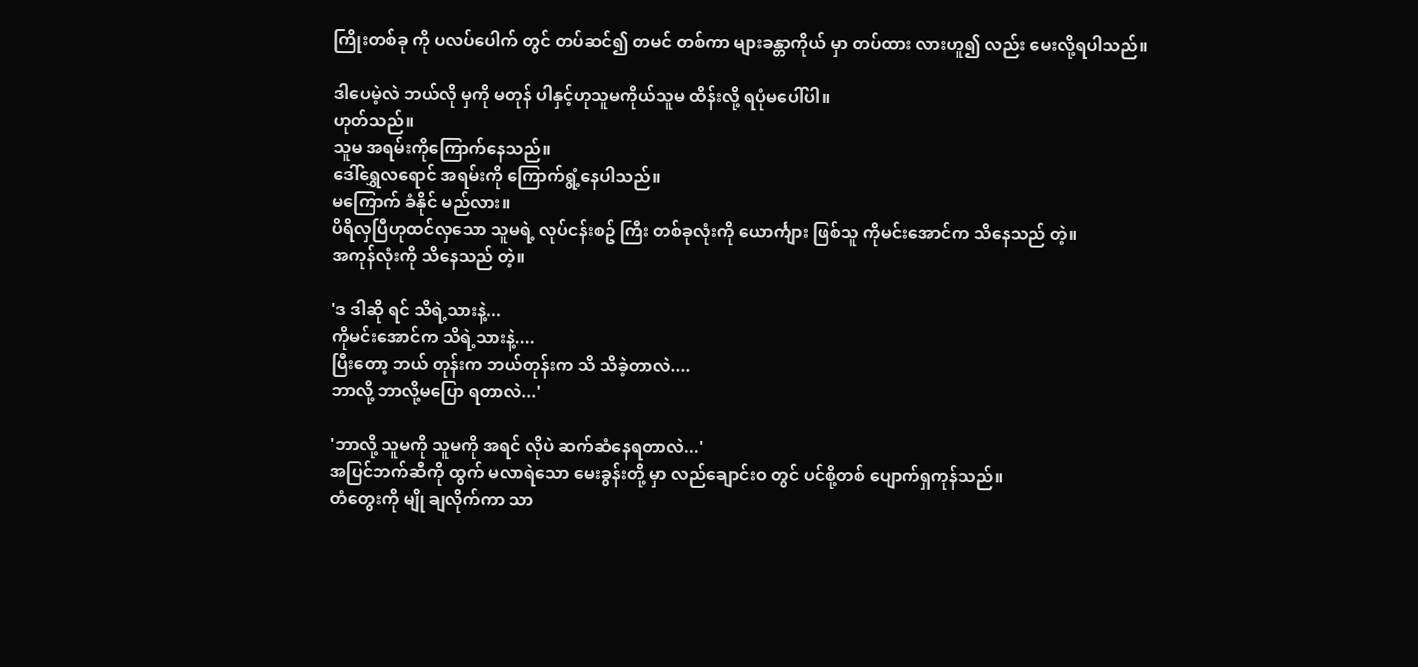ကြိုးတစ်ခု ကို ပလပ်ပေါက် တွင် တပ်ဆင်၍ တမင် တစ်ကာ များခန္တာကိုယ် မှာ တပ်ထား လားဟူ၍ လည်း မေးလို့ရပါသည်။

ဒါပေမဲ့လဲ ဘယ်လို မှကို မတုန် ပါနှင့်ဟုသူမကိုယ်သူမ ထိန်းလို့ ရပုံမပေါ်ပါ။
ဟုတ်သည်။
သူမ အရမ်းကိုကြောက်နေသည်။
ဒေါ်ရွှေလရောင် အရမ်းကို ကြောက်ရွံ့နေပါသည်။
မကြောက် ခံနိုင် မည်လား။
ပိရိလှပြီဟုထင်လှသော သူမရဲ့ လုပ်ငန်းစဥ် ကြီး တစ်ခုလုံးကို ယောင်္ကျား ဖြစ်သူ ကိုမင်းအောင်က သိနေသည် တဲ့။
အကုန်လုံးကို သိနေသည် တဲ့။

'ဒ ဒါဆို ရင် သိရဲ့သားနဲ့...
ကိုမင်းအောင်က သိရဲ့သားနဲ့....
ပြီးတော့ ဘယ် တုန်းက ဘယ်တုန်းက သိ သိခဲ့တာလဲ....
ဘာလို့ ဘာလို့မပြော ရတာလဲ...'

'ဘာလို့ သူမကို သူမကို အရင် လိုပဲ ဆက်ဆံနေရတာလဲ...'
အပြင်ဘက်ဆီကို ထွက် မလာရဲသော မေးခွန်းတို့ မှာ လည်ချောင်းဝ တွင် ပင်စို့တစ် ပျောက်ရှကုန်သည်။
တံတွေးကို မျို ချလိုက်ကာ သာ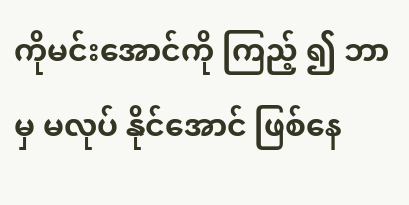ကိုမင်းအောင်ကို ကြည့် ၍ ဘာမှ မလုပ် နိုင်အောင် ဖြစ်နေ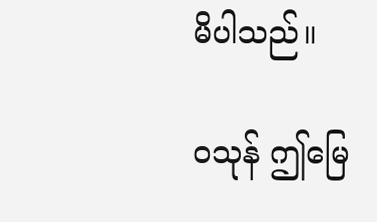မိပါသည်။

ဝသုန် ဤမြေ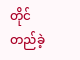တိုင်တည်ခဲ့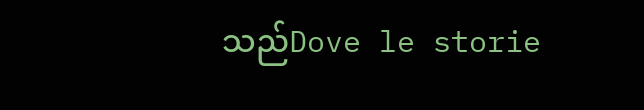သည်Dove le storie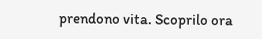prendono vita. Scoprilo ora